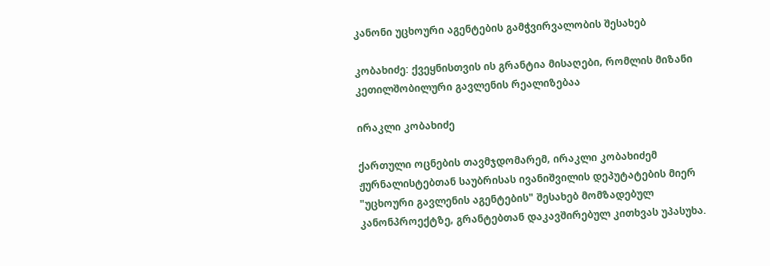კანონი უცხოური აგენტების გამჭვირვალობის შესახებ

კობახიძე: ქვეყნისთვის ის გრანტია მისაღები, რომლის მიზანი კეთილშობილური გავლენის რეალიზებაა

ირაკლი კობახიძე

ქართული ოცნების თავმჯდომარემ, ირაკლი კობახიძემ ჟურნალისტებთან საუბრისას ივანიშვილის დეპუტატების მიერ "უცხოური გავლენის აგენტების" შესახებ მომზადებულ კანონპროექტზე, გრანტებთან დაკავშირებულ კითხვას უპასუხა.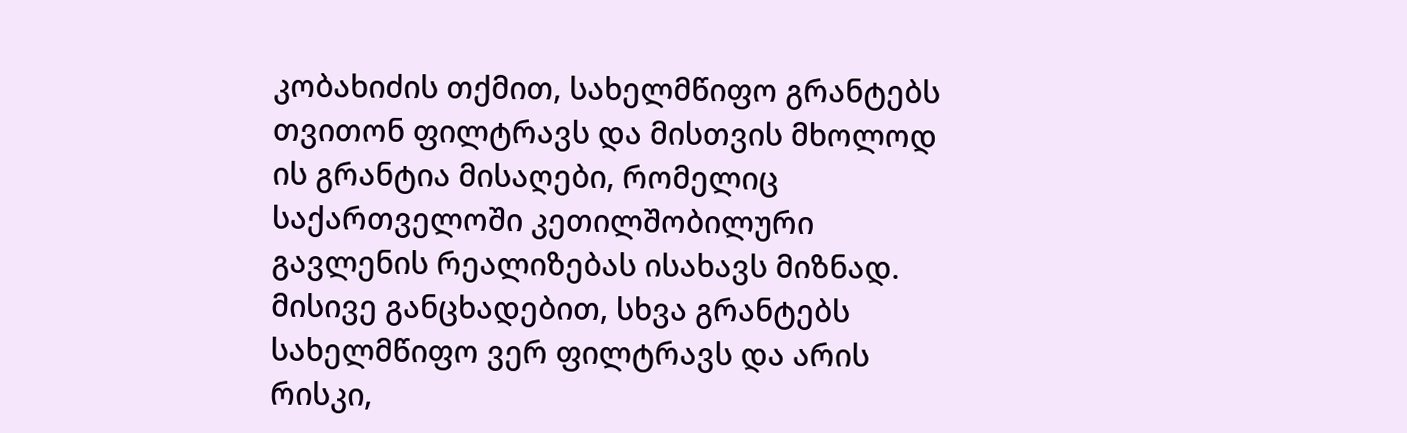კობახიძის თქმით, სახელმწიფო გრანტებს თვითონ ფილტრავს და მისთვის მხოლოდ ის გრანტია მისაღები, რომელიც საქართველოში კეთილშობილური გავლენის რეალიზებას ისახავს მიზნად. მისივე განცხადებით, სხვა გრანტებს სახელმწიფო ვერ ფილტრავს და არის რისკი,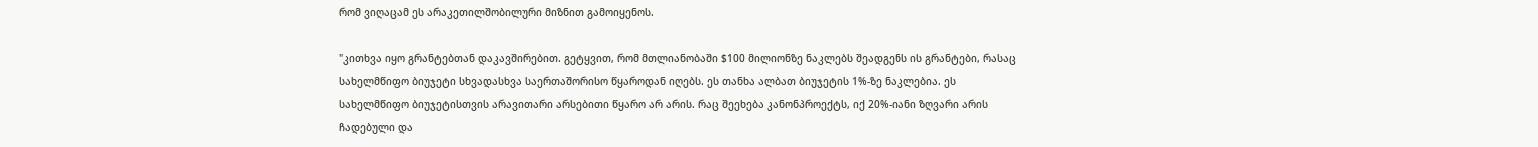რომ ვიღაცამ ეს არაკეთილშობილური მიზნით გამოიყენოს.

"კითხვა იყო გრანტებთან დაკავშირებით. გეტყვით, რომ მთლიანობაში $100 მილიონზე ნაკლებს შეადგენს ის გრანტები, რასაც სახელმწიფო ბიუჯეტი სხვადასხვა საერთაშორისო წყაროდან იღებს. ეს თანხა ალბათ ბიუჯეტის 1%-ზე ნაკლებია. ეს სახელმწიფო ბიუჯეტისთვის არავითარი არსებითი წყარო არ არის. რაც შეეხება კანონპროექტს, იქ 20%-იანი ზღვარი არის ჩადებული და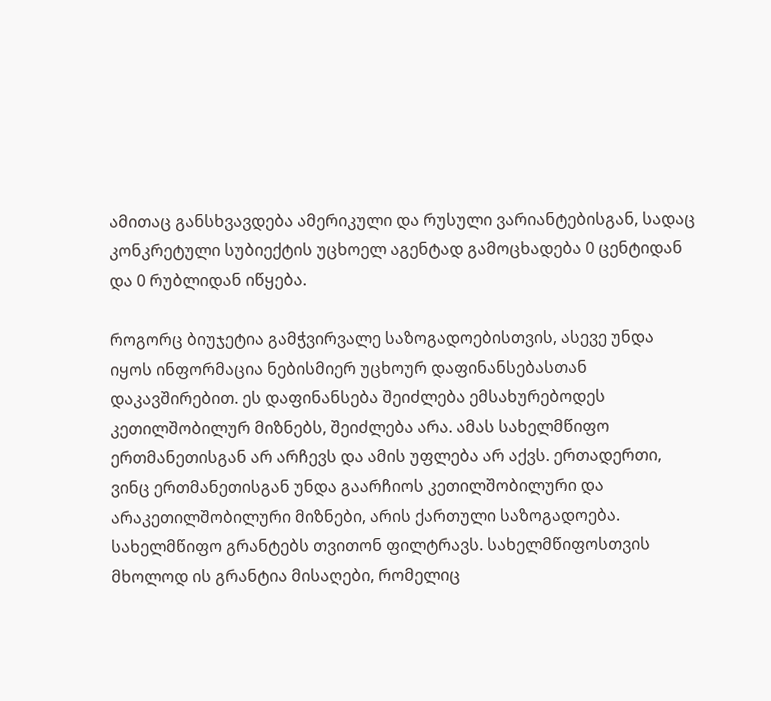ამითაც განსხვავდება ამერიკული და რუსული ვარიანტებისგან, სადაც კონკრეტული სუბიექტის უცხოელ აგენტად გამოცხადება 0 ცენტიდან და 0 რუბლიდან იწყება.

როგორც ბიუჯეტია გამჭვირვალე საზოგადოებისთვის, ასევე უნდა იყოს ინფორმაცია ნებისმიერ უცხოურ დაფინანსებასთან დაკავშირებით. ეს დაფინანსება შეიძლება ემსახურებოდეს კეთილშობილურ მიზნებს, შეიძლება არა. ამას სახელმწიფო ერთმანეთისგან არ არჩევს და ამის უფლება არ აქვს. ერთადერთი, ვინც ერთმანეთისგან უნდა გაარჩიოს კეთილშობილური და არაკეთილშობილური მიზნები, არის ქართული საზოგადოება. სახელმწიფო გრანტებს თვითონ ფილტრავს. სახელმწიფოსთვის მხოლოდ ის გრანტია მისაღები, რომელიც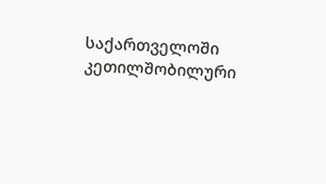საქართველოში კეთილშობილური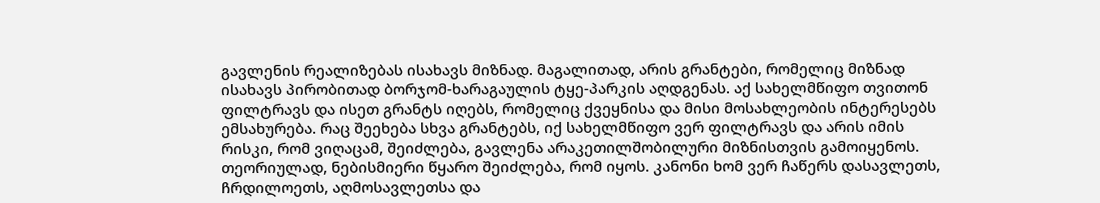გავლენის რეალიზებას ისახავს მიზნად. მაგალითად, არის გრანტები, რომელიც მიზნად ისახავს პირობითად ბორჯომ-ხარაგაულის ტყე-პარკის აღდგენას. აქ სახელმწიფო თვითონ ფილტრავს და ისეთ გრანტს იღებს, რომელიც ქვეყნისა და მისი მოსახლეობის ინტერესებს ემსახურება. რაც შეეხება სხვა გრანტებს, იქ სახელმწიფო ვერ ფილტრავს და არის იმის რისკი, რომ ვიღაცამ, შეიძლება, გავლენა არაკეთილშობილური მიზნისთვის გამოიყენოს. თეორიულად, ნებისმიერი წყარო შეიძლება, რომ იყოს. კანონი ხომ ვერ ჩაწერს დასავლეთს, ჩრდილოეთს, აღმოსავლეთსა და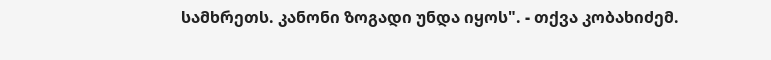სამხრეთს. კანონი ზოგადი უნდა იყოს". - თქვა კობახიძემ.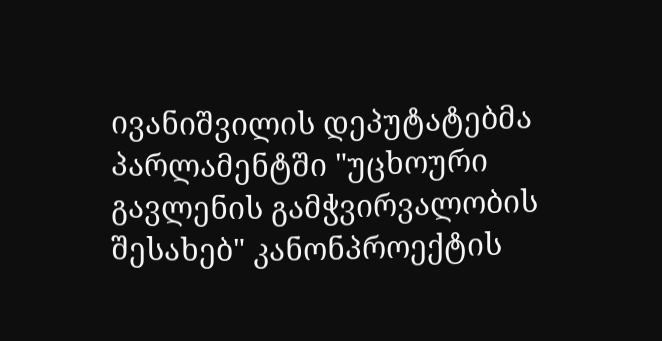ივანიშვილის დეპუტატებმა პარლამენტში "უცხოური გავლენის გამჭვირვალობის შესახებ" კანონპროექტის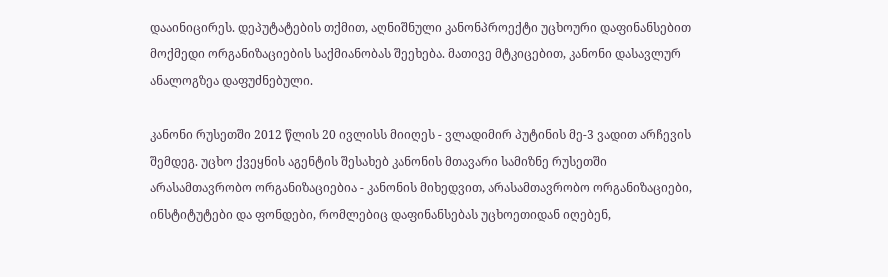დააინიცირეს. დეპუტატების თქმით, აღნიშნული კანონპროექტი უცხოური დაფინანსებით მოქმედი ორგანიზაციების საქმიანობას შეეხება. მათივე მტკიცებით, კანონი დასავლურ ანალოგზეა დაფუძნებული.

კანონი რუსეთში 2012 წლის 20 ივლისს მიიღეს - ვლადიმირ პუტინის მე-3 ვადით არჩევის შემდეგ. უცხო ქვეყნის აგენტის შესახებ კანონის მთავარი სამიზნე რუსეთში არასამთავრობო ორგანიზაციებია - კანონის მიხედვით, არასამთავრობო ორგანიზაციები, ინსტიტუტები და ფონდები, რომლებიც დაფინანსებას უცხოეთიდან იღებენ,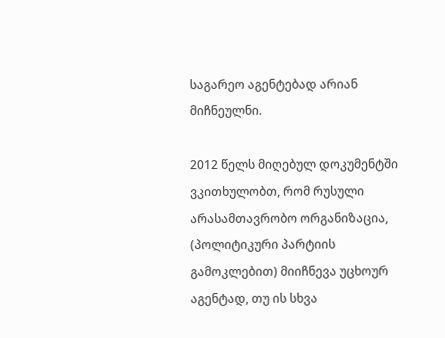საგარეო აგენტებად არიან მიჩნეულნი.

2012 წელს მიღებულ დოკუმენტში ვკითხულობთ, რომ რუსული არასამთავრობო ორგანიზაცია, (პოლიტიკური პარტიის გამოკლებით) მიიჩნევა უცხოურ აგენტად, თუ ის სხვა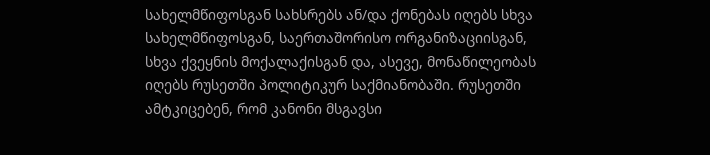სახელმწიფოსგან სახსრებს ან/და ქონებას იღებს სხვა სახელმწიფოსგან, საერთაშორისო ორგანიზაციისგან, სხვა ქვეყნის მოქალაქისგან და, ასევე, მონაწილეობას იღებს რუსეთში პოლიტიკურ საქმიანობაში. რუსეთში ამტკიცებენ, რომ კანონი მსგავსი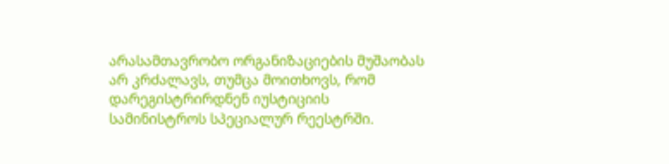არასამთავრობო ორგანიზაციების მუშაობას არ კრძალავს, თუმცა მოითხოვს, რომ დარეგისტრირდნენ იუსტიციის სამინისტროს სპეციალურ რეესტრში.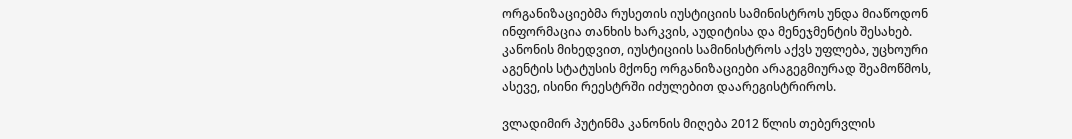ორგანიზაციებმა რუსეთის იუსტიციის სამინისტროს უნდა მიაწოდონ ინფორმაცია თანხის ხარკვის, აუდიტისა და მენეჯმენტის შესახებ. კანონის მიხედვით, იუსტიციის სამინისტროს აქვს უფლება, უცხოური აგენტის სტატუსის მქონე ორგანიზაციები არაგეგმიურად შეამოწმოს, ასევე, ისინი რეესტრში იძულებით დაარეგისტრიროს.

ვლადიმირ პუტინმა კანონის მიღება 2012 წლის თებერვლის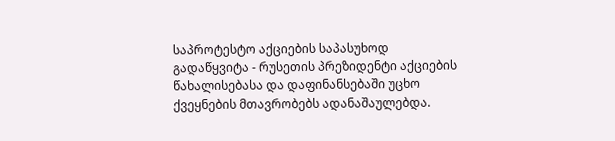საპროტესტო აქციების საპასუხოდ გადაწყვიტა - რუსეთის პრეზიდენტი აქციების წახალისებასა და დაფინანსებაში უცხო ქვეყნების მთავრობებს ადანაშაულებდა.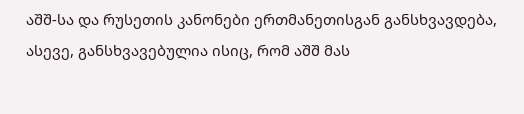აშშ-სა და რუსეთის კანონები ერთმანეთისგან განსხვავდება, ასევე, განსხვავებულია ისიც, რომ აშშ მას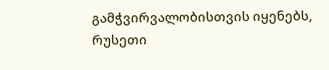გამჭვირვალობისთვის იყენებს, რუსეთი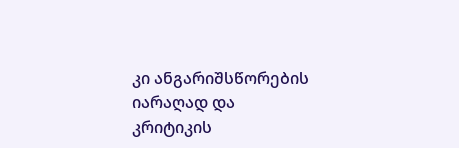კი ანგარიშსწორების იარაღად და კრიტიკის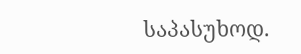საპასუხოდ.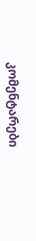კომენტარები